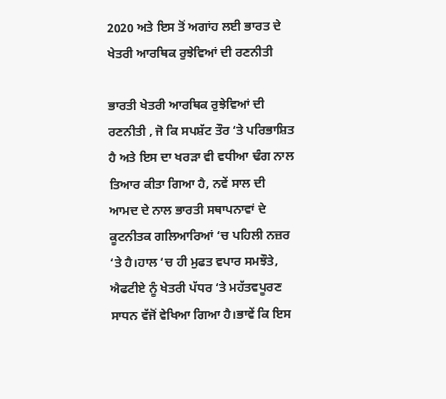2020 ਅਤੇ ਇਸ ਤੋਂ ਅਗਾਂਹ ਲਈ ਭਾਰਤ ਦੇ ਖੇਤਰੀ ਆਰਥਿਕ ਰੁਝੇਵਿਆਂ ਦੀ ਰਣਨੀਤੀ

ਭਾਰਤੀ ਖੇਤਰੀ ਆਰਥਿਕ ਰੁਝੇਵਿਆਂ ਦੀ ਰਣਨੀਤੀ , ਜੋ ਕਿ ਸਪਸ਼ੱਟ ਤੌਰ ‘ਤੇ ਪਰਿਭਾਸ਼ਿਤ ਹੈ ਅਤੇ ਇਸ ਦਾ ਖਰੜਾ ਵੀ ਵਧੀਆ ਢੰਗ ਨਾਲ ਤਿਆਰ ਕੀਤਾ ਗਿਆ ਹੈ, ਨਵੇਂ ਸਾਲ ਦੀ ਆਮਦ ਦੇ ਨਾਲ ਭਾਰਤੀ ਸਥਾਪਨਾਵਾਂ ਦੇ ਕੂਟਨੀਤਕ ਗਲਿਆਰਿਆਂ ‘ਚ ਪਹਿਲੀ ਨਜ਼ਰ ‘ਤੇ ਹੈ।ਹਾਲ ‘ਚ ਹੀ ਮੁਫਤ ਵਪਾਰ ਸਮਝੌਤੇ, ਐਫਟੀਏ ਨੂੰ ਖੇਤਰੀ ਪੱਧਰ ‘ਤੇ ਮਹੱਤਵਪੂਰਣ ਸਾਧਨ ਵੱਜੋਂ ਵੇਖਿਆ ਗਿਆ ਹੈ।ਭਾਵੇਂ ਕਿ ਇਸ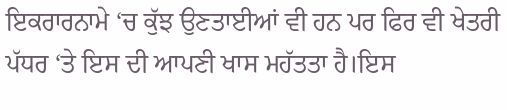ਇਕਰਾਰਨਾਮੇ ‘ਚ ਕੁੱਝ ਉਣਤਾਈਆਂ ਵੀ ਹਨ ਪਰ ਫਿਰ ਵੀ ਖੇਤਰੀ ਪੱਧਰ ‘ਤੇ ਇਸ ਦੀ ਆਪਣੀ ਖਾਸ ਮਹੱਤਤਾ ਹੈ।ਇਸ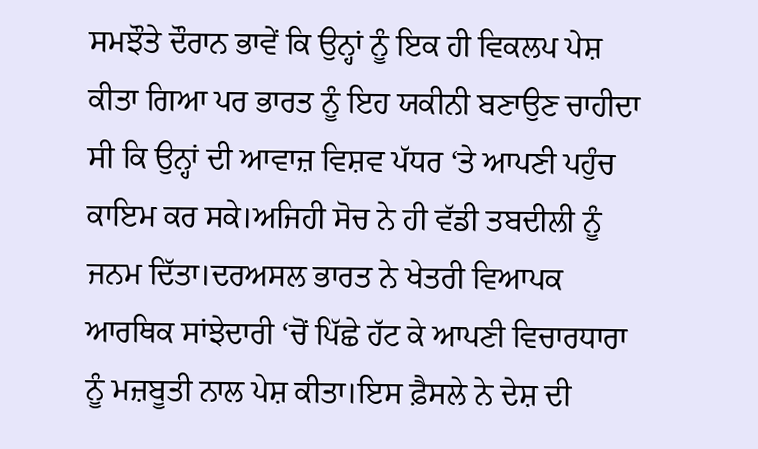ਸਮਝੌਤੇ ਦੌਰਾਨ ਭਾਵੇਂ ਕਿ ਉਨ੍ਹਾਂ ਨੂੰ ਇਕ ਹੀ ਵਿਕਲਪ ਪੇਸ਼ ਕੀਤਾ ਗਿਆ ਪਰ ਭਾਰਤ ਨੂੰ ਇਹ ਯਕੀਨੀ ਬਣਾਉਣ ਚਾਹੀਦਾ ਸੀ ਕਿ ਉਨ੍ਹਾਂ ਦੀ ਆਵਾਜ਼ ਵਿਸ਼ਵ ਪੱਧਰ ‘ਤੇ ਆਪਣੀ ਪਹੁੰਚ ਕਾਇਮ ਕਰ ਸਕੇ।ਅਜਿਹੀ ਸੋਚ ਨੇ ਹੀ ਵੱਡੀ ਤਬਦੀਲੀ ਨੂੰ ਜਨਮ ਦਿੱਤਾ।ਦਰਅਸਲ ਭਾਰਤ ਨੇ ਖੇਤਰੀ ਵਿਆਪਕ ਆਰਥਿਕ ਸਾਂਝੇਦਾਰੀ ‘ਚੋਂ ਪਿੱਛੇ ਹੱਟ ਕੇ ਆਪਣੀ ਵਿਚਾਰਧਾਰਾ ਨੂੰ ਮਜ਼ਬੂਤੀ ਨਾਲ ਪੇਸ਼ ਕੀਤਾ।ਇਸ ਫ਼ੈਸਲੇ ਨੇ ਦੇਸ਼ ਦੀ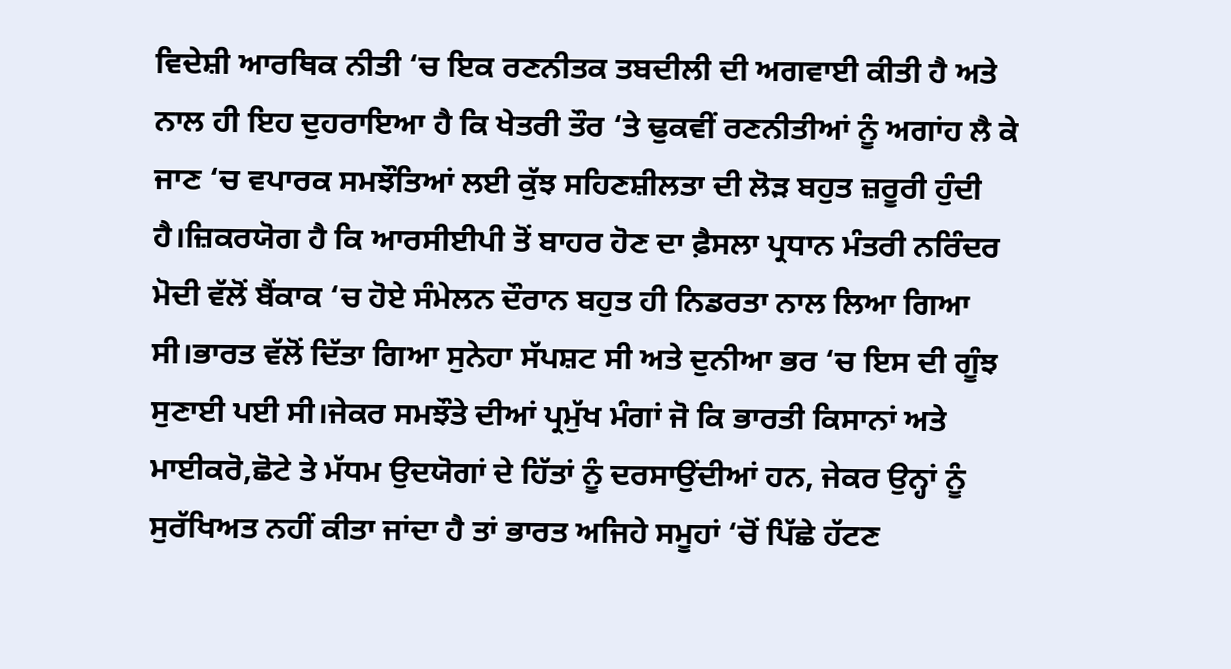ਵਿਦੇਸ਼ੀ ਆਰਥਿਕ ਨੀਤੀ ‘ਚ ਇਕ ਰਣਨੀਤਕ ਤਬਦੀਲੀ ਦੀ ਅਗਵਾਈ ਕੀਤੀ ਹੈ ਅਤੇ ਨਾਲ ਹੀ ਇਹ ਦੁਹਰਾਇਆ ਹੈ ਕਿ ਖੇਤਰੀ ਤੌਰ ‘ਤੇ ਢੁਕਵੀਂ ਰਣਨੀਤੀਆਂ ਨੂੰ ਅਗਾਂਹ ਲੈ ਕੇ ਜਾਣ ‘ਚ ਵਪਾਰਕ ਸਮਝੌਤਿਆਂ ਲਈ ਕੁੱਝ ਸਹਿਣਸ਼ੀਲਤਾ ਦੀ ਲੋੜ ਬਹੁਤ ਜ਼ਰੂਰੀ ਹੁੰਦੀ ਹੈ।ਜ਼ਿਕਰਯੋਗ ਹੈ ਕਿ ਆਰਸੀਈਪੀ ਤੋਂ ਬਾਹਰ ਹੋਣ ਦਾ ਫ਼ੈਸਲਾ ਪ੍ਰਧਾਨ ਮੰਤਰੀ ਨਰਿੰਦਰ ਮੋਦੀ ਵੱਲੋਂ ਬੈਂਕਾਕ ‘ਚ ਹੋਏ ਸੰਮੇਲਨ ਦੌਰਾਨ ਬਹੁਤ ਹੀ ਨਿਡਰਤਾ ਨਾਲ ਲਿਆ ਗਿਆ ਸੀ।ਭਾਰਤ ਵੱਲੋਂ ਦਿੱਤਾ ਗਿਆ ਸੁਨੇਹਾ ਸੱਪਸ਼ਟ ਸੀ ਅਤੇ ਦੁਨੀਆ ਭਰ ‘ਚ ਇਸ ਦੀ ਗੂੰਝ ਸੁਣਾਈ ਪਈ ਸੀ।ਜੇਕਰ ਸਮਝੌਤੇ ਦੀਆਂ ਪ੍ਰਮੁੱਖ ਮੰਗਾਂ ਜੋ ਕਿ ਭਾਰਤੀ ਕਿਸਾਨਾਂ ਅਤੇ ਮਾਈਕਰੋ,ਛੋਟੇ ਤੇ ਮੱਧਮ ਉਦਯੋਗਾਂ ਦੇ ਹਿੱਤਾਂ ਨੂੰ ਦਰਸਾਉਂਦੀਆਂ ਹਨ, ਜੇਕਰ ਉਨ੍ਹਾਂ ਨੂੰ ਸੁਰੱਖਿਅਤ ਨਹੀਂ ਕੀਤਾ ਜਾਂਦਾ ਹੈ ਤਾਂ ਭਾਰਤ ਅਜਿਹੇ ਸਮੂਹਾਂ ‘ਚੋਂ ਪਿੱਛੇ ਹੱਟਣ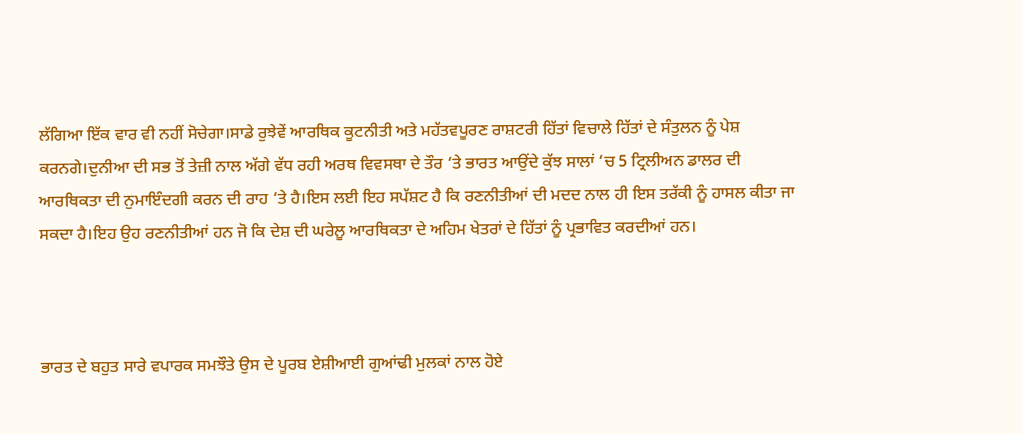ਲੱਗਿਆ ਇੱਕ ਵਾਰ ਵੀ ਨਹੀਂ ਸੋਚੇਗਾ।ਸਾਡੇ ਰੁਝੇਵੇਂ ਆਰਥਿਕ ਕੂਟਨੀਤੀ ਅਤੇ ਮਹੱਤਵਪੂਰਣ ਰਾਸ਼ਟਰੀ ਹਿੱਤਾਂ ਵਿਚਾਲੇ ਹਿੱਤਾਂ ਦੇ ਸੰਤੁਲਨ ਨੂੰ ਪੇਸ਼ ਕਰਨਗੇ।ਦੁਨੀਆ ਦੀ ਸਭ ਤੋਂ ਤੇਜ਼ੀ ਨਾਲ ਅੱਗੇ ਵੱਧ ਰਹੀ ਅਰਥ ਵਿਵਸਥਾ ਦੇ ਤੌਰ ‘ਤੇ ਭਾਰਤ ਆਉਂਦੇ ਕੁੱਝ ਸਾਲਾਂ ‘ਚ 5 ਟ੍ਰਿਲੀਅਨ ਡਾਲਰ ਦੀ ਆਰਥਿਕਤਾ ਦੀ ਨੁਮਾਇੰਦਗੀ ਕਰਨ ਦੀ ਰਾਹ ‘ਤੇ ਹੈ।ਇਸ ਲਈ ਇਹ ਸਪੱਸ਼ਟ ਹੈ ਕਿ ਰਣਨੀਤੀਆਂ ਦੀ ਮਦਦ ਨਾਲ ਹੀ ਇਸ ਤਰੱਕੀ ਨੂੰ ਹਾਸਲ ਕੀਤਾ ਜਾ ਸਕਦਾ ਹੈ।ਇਹ ਉਹ ਰਣਨੀਤੀਆਂ ਹਨ ਜੋ ਕਿ ਦੇਸ਼ ਦੀ ਘਰੇਲੂ ਆਰਥਿਕਤਾ ਦੇ ਅਹਿਮ ਖੇਤਰਾਂ ਦੇ ਹਿੱਤਾਂ ਨੂੰ ਪ੍ਰਭਾਵਿਤ ਕਰਦੀਆਂ ਹਨ।



ਭਾਰਤ ਦੇ ਬਹੁਤ ਸਾਰੇ ਵਪਾਰਕ ਸਮਝੌਤੇ ਉਸ ਦੇ ਪੂਰਬ ਏਸ਼ੀਆਈ ਗੁਆਂਢੀ ਮੁਲਕਾਂ ਨਾਲ ਹੋਏ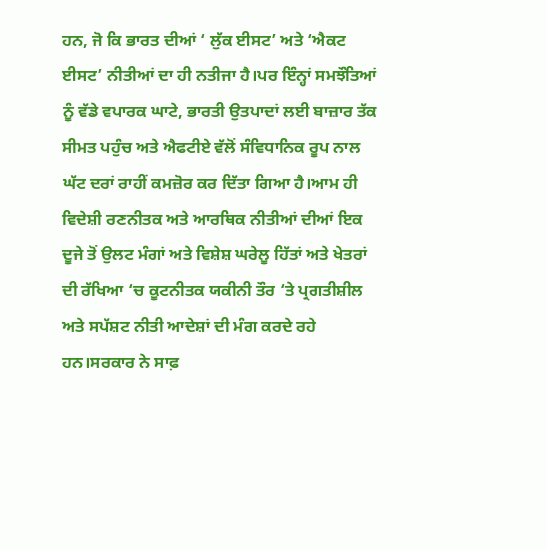ਹਨ, ਜੋ ਕਿ ਭਾਰਤ ਦੀਆਂ ‘ ਲੁੱਕ ਈਸਟ’ ਅਤੇ ‘ਐਕਟ ਈਸਟ’ ਨੀਤੀਆਂ ਦਾ ਹੀ ਨਤੀਜਾ ਹੈ।ਪਰ ਇੰਨ੍ਹਾਂ ਸਮਝੌਤਿਆਂ ਨੂੰ ਵੱਡੇ ਵਪਾਰਕ ਘਾਟੇ, ਭਾਰਤੀ ਉਤਪਾਦਾਂ ਲਈ ਬਾਜ਼ਾਰ ਤੱਕ ਸੀਮਤ ਪਹੁੰਚ ਅਤੇ ਐਫਟੀਏ ਵੱਲੋਂ ਸੰਵਿਧਾਨਿਕ ਰੂਪ ਨਾਲ ਘੱਟ ਦਰਾਂ ਰਾਹੀਂ ਕਮਜ਼ੋਰ ਕਰ ਦਿੱਤਾ ਗਿਆ ਹੈ।ਆਮ ਹੀ ਵਿਦੇਸ਼ੀ ਰਣਨੀਤਕ ਅਤੇ ਆਰਥਿਕ ਨੀਤੀਆਂ ਦੀਆਂ ਇਕ ਦੂਜੇ ਤੋਂ ਉਲਟ ਮੰਗਾਂ ਅਤੇ ਵਿਸ਼ੇਸ਼ ਘਰੇਲੂ ਹਿੱਤਾਂ ਅਤੇ ਖੇਤਰਾਂ ਦੀ ਰੱਖਿਆ ‘ਚ ਕੂਟਨੀਤਕ ਯਕੀਨੀ ਤੌਰ ‘ਤੇ ਪ੍ਰਗਤੀਸ਼ੀਲ ਅਤੇ ਸਪੱਸ਼ਟ ਨੀਤੀ ਆਦੇਸ਼ਾਂ ਦੀ ਮੰਗ ਕਰਦੇ ਰਹੇ ਹਨ।ਸਰਕਾਰ ਨੇ ਸਾਫ਼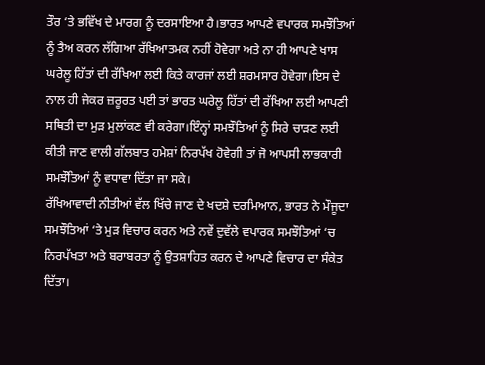ਤੌਰ ‘ਤੇ ਭਵਿੱਖ ਦੇ ਮਾਰਗ ਨੂੰ ਦਰਸਾਇਆ ਹੈ।ਭਾਰਤ ਆਪਣੇ ਵਪਾਰਕ ਸਮਝੌਤਿਆਂ ਨੂੰ ਤੈਅ ਕਰਨ ਲੱਗਿਆ ਰੱਖਿਆਤਮਕ ਨਹੀਂ ਹੋਵੇਗਾ ਅਤੇ ਨਾ ਹੀ ਆਪਣੇ ਖਾਸ ਘਰੇਲੂ ਹਿੱਤਾਂ ਦੀ ਰੱਖਿਆ ਲਈ ਕਿਤੇ ਕਾਰਜਾਂ ਲਈ ਸ਼ਰਮਸਾਰ ਹੋਵੇਗਾ।ਇਸ ਦੇ ਨਾਲ ਹੀ ਜੇਕਰ ਜ਼ਰੂਰਤ ਪਈ ਤਾਂ ਭਾਰਤ ਘਰੇਲੂ ਹਿੱਤਾਂ ਦੀ ਰੱਖਿਆ ਲਈ ਆਪਣੀ ਸਥਿਤੀ ਦਾ ਮੁੜ ਮੁਲਾਂਕਣ ਵੀ ਕਰੇਗਾ।ਇੰਨ੍ਹਾਂ ਸਮਝੌਤਿਆਂ ਨੂੰ ਸਿਰੇ ਚਾੜਣ ਲਈ ਕੀਤੀ ਜਾਣ ਵਾਲੀ ਗੱਲਬਾਤ ਹਮੇਸ਼ਾਂ ਨਿਰਪੱਖ ਹੋਵੇਗੀ ਤਾਂ ਜੋ ਆਪਸੀ ਲਾਭਕਾਰੀ ਸਮਝੌਤਿਆਂ ਨੂੰ ਵਧਾਵਾ ਦਿੱਤਾ ਜਾ ਸਕੇ।
ਰੱਖਿਆਵਾਦੀ ਨੀਤੀਆਂ ਵੱਲ ਖਿੱਚੇ ਜਾਣ ਦੇ ਖਦਸ਼ੇ ਦਰਮਿਆਨ, ਭਾਰਤ ਨੇ ਮੌਜੂਦਾ ਸਮਝੌਤਿਆਂ ‘ਤੇ ਮੁੜ ਵਿਚਾਰ ਕਰਨ ਅਤੇ ਨਵੇਂ ਦੁਵੱਲੇ ਵਪਾਰਕ ਸਮਝੌਤਿਆਂ ‘ਚ ਨਿਰਪੱਖਤਾ ਅਤੇ ਬਰਾਬਰਤਾ ਨੂੰ ਉਤਸ਼ਾਹਿਤ ਕਰਨ ਦੇ ਆਪਣੇ ਵਿਚਾਰ ਦਾ ਸੰਕੇਤ ਦਿੱਤਾ।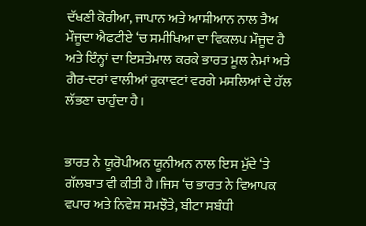ਦੱਖਣੀ ਕੋਰੀਆ, ਜਾਪਾਨ ਅਤੇ ਆਸ਼ੀਆਨ ਨਾਲ ਤੈਅ ਮੌਜੂਦਾ ਐਫਟੀਏ ‘ਚ ਸਮੀਖਿਆ ਦਾ ਵਿਕਲਪ ਮੌਜੂਦ ਹੈ ਅਤੇ ਇੰਨ੍ਹਾਂ ਦਾ ਇਸਤੇਮਾਲ ਕਰਕੇ ਭਾਰਤ ਮੂਲ ਨੇਮਾਂ ਅਤੇ ਗੈਰ-ਦਰਾਂ ਵਾਲੀਆਂ ਰੁਕਾਵਟਾਂ ਵਰਗੇ ਮਸਲਿਆਂ ਦੇ ਹੱਲ ਲੱਭਣਾ ਚਾਹੁੰਦਾ ਹੈ।


ਭਾਰਤ ਨੇ ਯੂਰੋਪੀਅਨ ਯੂਨੀਅਨ ਨਾਲ ਇਸ ਮੁੱਦੇ ‘ਤੇ ਗੱਲਬਾਤ ਵੀ ਕੀਤੀ ਹੈ।ਜਿਸ ‘ਚ ਭਾਰਤ ਨੇ ਵਿਆਪਕ ਵਪਾਰ ਅਤੇ ਨਿਵੇਸ਼ ਸਮਝੌਤੇ, ਬੀਟਾ ਸਬੰਧੀ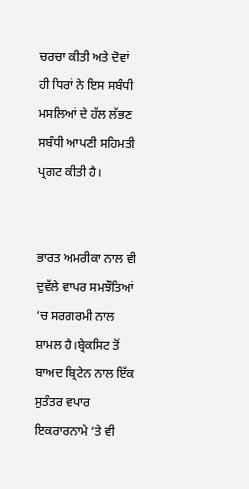ਚਰਚਾ ਕੀਤੀ ਅਤੇ ਦੋਵਾਂ ਹੀ ਧਿਰਾਂ ਨੇ ਇਸ ਸਬੰਧੀ ਮਸਲਿਆਂ ਦੇ ਹੱਲ ਲੱਭਣ ਸਬੰਧੀ ਆਪਣੀ ਸਹਿਮਤੀ ਪ੍ਰਗਟ ਕੀਤੀ ਹੈ।


ਭਾਰਤ ਅਮਰੀਕਾ ਨਾਲ ਵੀ ਦੁਵੱਲੇ ਵਾਪਰ ਸਮਝੌਤਿਆਂ ‘ਚ ਸਰਗਰਮੀ ਨਾਲ ਸ਼ਾਮਲ ਹੈ।ਬ੍ਰੇਕਸਿਟ ਤੋਂ ਬਾਅਦ ਬ੍ਰਿਟੇਨ ਨਾਲ ਇੱਕ ਸੁਤੰਤਰ ਵਪਾਰ ਇਕਰਾਰਨਾਮੇ ‘ਤੇ ਵੀ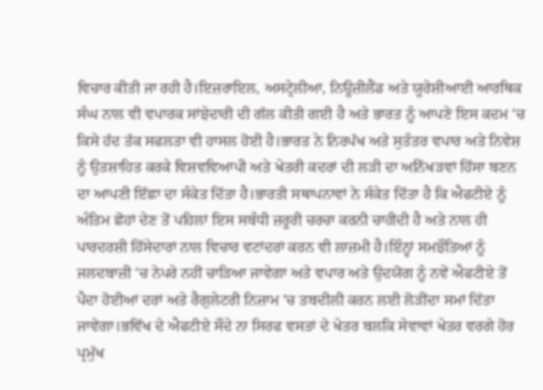ਵਿਚਾਰ ਕੀਤੀ ਜਾ ਰਹੀ ਹੈ।ਇਜ਼ਰਾਇਲ, ਅਸਟ੍ਰੇਲੀਆ, ਨਿਊਜ਼ੀਲੈਂਡ ਅਤੇ ਯੂਰੇਸ਼ੀਆਈ ਆਰਥਿਕ ਸੰਘ ਨਾਲ ਵੀ ਵਪਾਰਕ ਸਾਂਝੇਦਾਰੀ ਦੀ ਗੱਲ ਕੀਤੀ ਗਈ ਹੈ ਅਤੇ ਭਾਰਤ ਨੂੰ ਆਪਣੇ ਇਸ ਕਦਮ ‘ਚ ਕਿਸੇ ਹੱਦ ਤੱਕ ਸਫਲਤਾ ਵੀ ਹਾਸਲ ਹੋਈ ਹੈ।ਭਾਰਤ ਨੇ ਨਿਰਪੱਖ ਅਤੇ ਸੁਤੰਤਰ ਵਪਾਰ ਅਤੇ ਨਿਵੇਸ਼ ਨੂੰ ਉਤਸ਼ਾਹਿਤ ਕਰਕੇ ਵਿਸ਼ਵਵਿਆਪੀ ਅਤੇ ਖੇਤਰੀ ਕਦਰਾਂ ਦੀ ਲੜੀ ਦਾ ਅਨਿੱਖੜਵਾਂ ਹਿੱਸਾ ਬਣਨ ਦਾ ਆਪਣੀ ਇੱਛਾ ਦਾ ਸੰਕੇਤ ਦਿੱਤਾ ਹੈ।ਭਾਰਤੀ ਸਥਾਪਨਾਵਾਂ ਨੇ ਸੰਕੇਤ ਦਿੱਤਾ ਹੈ ਕਿ ਐਫਟੀਏ ਨੂੰ ਅੰਤਿਮ ਛੋਹਾਂ ਦੇਣ ਤੋਂ ਪਹਿਲਾਂ ਇਸ ਸਬੰਧੀ ਜ਼ਰੂਰੀ ਚਰਚਾ ਕਰਨੀ ਚਾਹੀਦੀ ਹੈ ਅਤੇ ਨਾਲ ਹੀ ਪਾਰਦਰਸ਼ੀ ਹਿੱਸੇਦਾਰਾਂ ਨਾਲ ਵਿਚਾਰ ਵਟਾਂਦਰਾਂ ਕਰਨ ਵੀ ਲਾਜ਼ਮੀ ਹੈ।ਇੰਨ੍ਹਾਂ ਸਮਝੌਤਿਆਂ ਨੂੰ ਜਲਦਬਾਜ਼ੀ ‘ਚ ਨੇਪਰੇ ਨਹੀਂ ਚਾੜਿਆ ਜਾਵੇਗਾ ਅਤੇ ਵਪਾਰ ਅਤੇ ਉਦਯੋਗ ਨੂੰ ਨਵੇਂ ਐਫਟੀਏ ਤੋਂ ਪੈਦਾ ਹੋਈਆਂ ਦਰਾਂ ਅਤੇ ਰੈਗੁਲੇਟਰੀ ਨਿਜ਼ਾਮ ‘ਚ ਤਬਦੀਲੀ ਕਰਨ ਲਈ ਲੋੜੀਂਦਾ ਸਮਾਂ ਦਿੱਤਾ ਜਾਵੇਗਾ।ਭਵਿੱਖ ਦੇ ਐਫਟੀਏ ਸੌਦੇ ਨਾ ਸਿਰਫ ਵਸਤਾਂ ਦੇ ਖੇਤਰ ਬਲਕਿ ਸੇਵਾਵਾਂ ਖੇਤਰ ਵਰਗੇ ਹੋਰ ਪ੍ਰਮੁੱਖ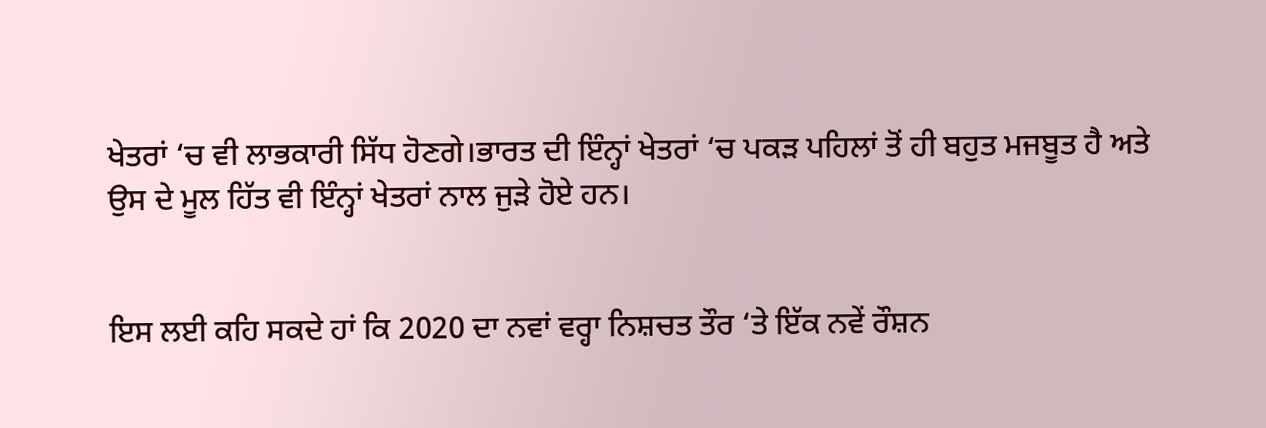ਖੇਤਰਾਂ ‘ਚ ਵੀ ਲਾਭਕਾਰੀ ਸਿੱਧ ਹੋਣਗੇ।ਭਾਰਤ ਦੀ ਇੰਨ੍ਹਾਂ ਖੇਤਰਾਂ ‘ਚ ਪਕੜ ਪਹਿਲਾਂ ਤੋਂ ਹੀ ਬਹੁਤ ਮਜਬੂਤ ਹੈ ਅਤੇ ਉਸ ਦੇ ਮੂਲ ਹਿੱਤ ਵੀ ਇੰਨ੍ਹਾਂ ਖੇਤਰਾਂ ਨਾਲ ਜੁੜੇ ਹੋਏ ਹਨ।


ਇਸ ਲਈ ਕਹਿ ਸਕਦੇ ਹਾਂ ਕਿ 2020 ਦਾ ਨਵਾਂ ਵਰ੍ਹਾ ਨਿਸ਼ਚਤ ਤੌਰ ‘ਤੇ ਇੱਕ ਨਵੇਂ ਰੌਸ਼ਨ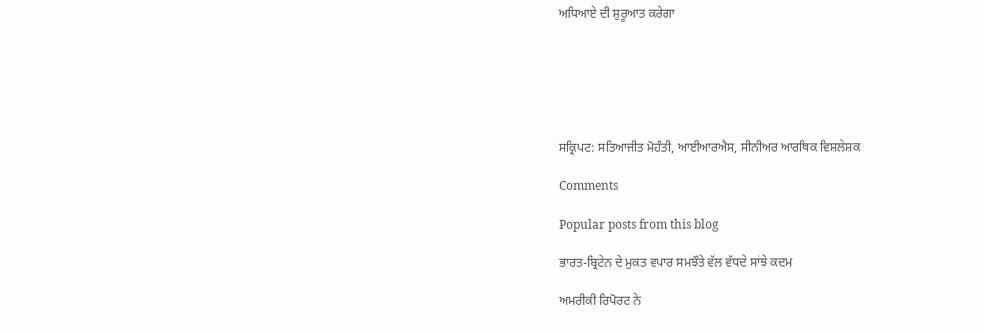ਅਧਿਆਏ ਦੀ ਸ਼ੁਰੂਆਤ ਕਰੇਗਾ






ਸਕ੍ਰਿਪਟ: ਸਤਿਆਜੀਤ ਮੋਹੰਤੀ, ਆਈਆਰਐਸ, ਸੀਨੀਅਰ ਆਰਥਿਕ ਵਿਸ਼ਲੇਸ਼ਕ

Comments

Popular posts from this blog

ਭਾਰਤ-ਬ੍ਰਿਟੇਨ ਦੇ ਮੁਕਤ ਵਪਾਰ ਸਮਝੌਤੇ ਵੱਲ ਵੱਧਦੇ ਸਾਂਝੇ ਕਦਮ

ਅਮਰੀਕੀ ਰਿਪੋਰਟ ਨੇ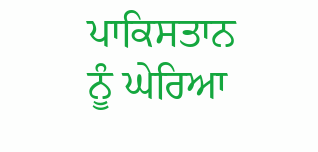ਪਾਕਿਸਤਾਨ ਨੂੰ ਘੇਰਿਆ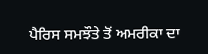ਪੈਰਿਸ ਸਮਝੌਤੇ ਤੋਂ ਅਮਰੀਕਾ ਦਾ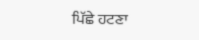ਪਿੱਛੇ ਹਟਣਾ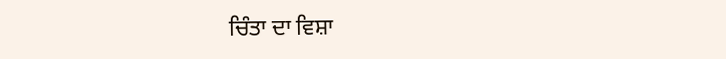ਚਿੰਤਾ ਦਾ ਵਿਸ਼ਾ